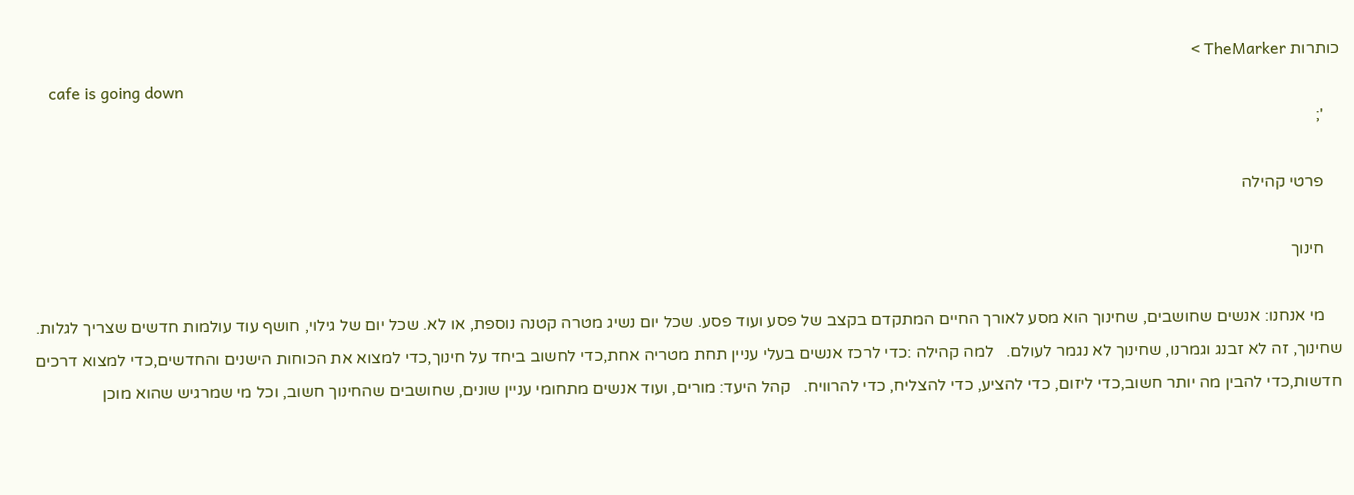כותרות TheMarker >
    cafe is going down
    ';

    פרטי קהילה

    חינוך

    מי אנחנו: אנשים שחושבים, שחינוך הוא מסע לאורך החיים המתקדם בקצב של פסע ועוד פסע. שכל יום נשיג מטרה קטנה נוספת, או לא. שכל יום של גילוי, חושף עוד עולמות חדשים שצריך לגלות. שחינוך, זה לא זבנג וגמרנו, שחינוך לא נגמר לעולם.   למה קהילה :כדי לרכז אנשים בעלי עניין תחת מטריה אחת,כדי לחשוב ביחד על חינוך,כדי למצוא את הכוחות הישנים והחדשים,כדי למצוא דרכים חדשות,כדי להבין מה יותר חשוב,כדי ליזום, כדי להציע, כדי להצליח, כדי להרוויח.   קהל היעד: מורים, ועוד אנשים מתחומי עניין שונים, שחושבים שהחינוך חשוב, וכל מי שמרגיש שהוא מוכן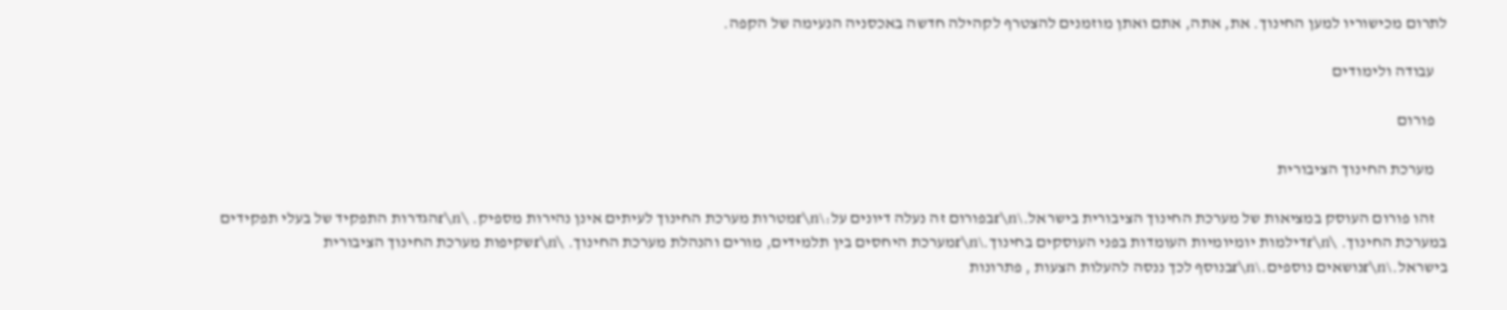לתרום מכישוריו למען החינוך. את, אתה, אתם ואתן מוזמנים להצטרף לקהילה חדשה באכסניה הנעימה של הקפה.

    עבודה ולימודים

    פורום

    מערכת החינוך הציבורית

    זהו פורום העוסק במציאות של מערכת החינוך הציבורית בישראל.\r\nבפורום זה נעלה דיונים על:\r\nמטרות מערכת החינוך לעיתים אינן נהירות מספיק. \r\nהגדרות התפקיד של בעלי תפקידים במערכת החינוך. \r\nדילמות יומיומיות העומדות בפני העוסקים בחינוך.\r\nמערכת היחסים בין תלמידים, מורים והנהלת מערכת החינוך. \r\nשקיפות מערכת החינוך הציבורית בישראל.\r\nנושאים נוספים.\r\nבנוסף לכך ננסה להעלות הצעות , פתרונות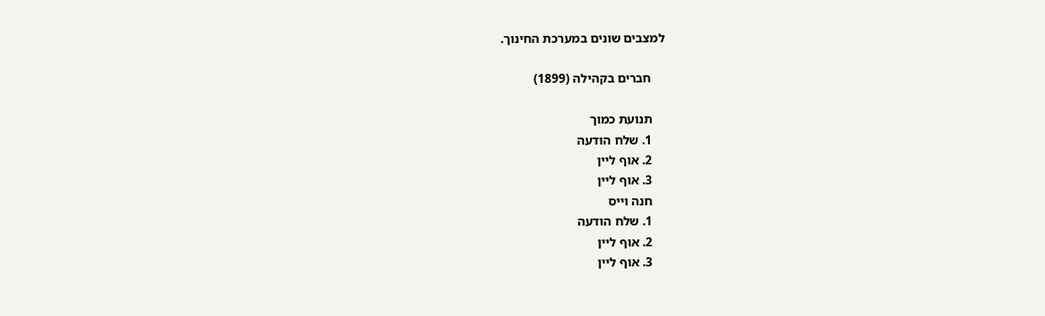למצבים שונים במערכת החינוך.

    חברים בקהילה (1899)

    תנועת כמוך
    1. שלח הודעה
    2. אוף ליין
    3. אוף ליין
    חנה וייס
    1. שלח הודעה
    2. אוף ליין
    3. אוף ליין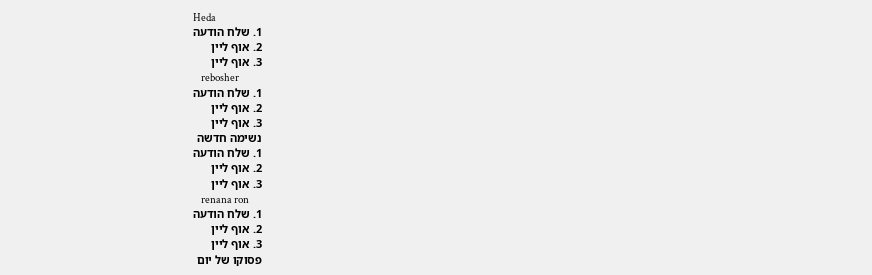Heda
    1. שלח הודעה
    2. אוף ליין
    3. אוף ליין
    rebosher
    1. שלח הודעה
    2. אוף ליין
    3. אוף ליין
    נשימה חדשה
    1. שלח הודעה
    2. אוף ליין
    3. אוף ליין
    renana ron
    1. שלח הודעה
    2. אוף ליין
    3. אוף ליין
    פסוקו של יום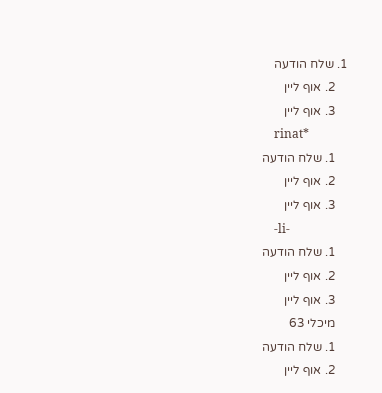1. שלח הודעה
    2. אוף ליין
    3. אוף ליין
    rinat*
    1. שלח הודעה
    2. אוף ליין
    3. אוף ליין
    -li-
    1. שלח הודעה
    2. אוף ליין
    3. אוף ליין
    מיכלי 63
    1. שלח הודעה
    2. אוף ליין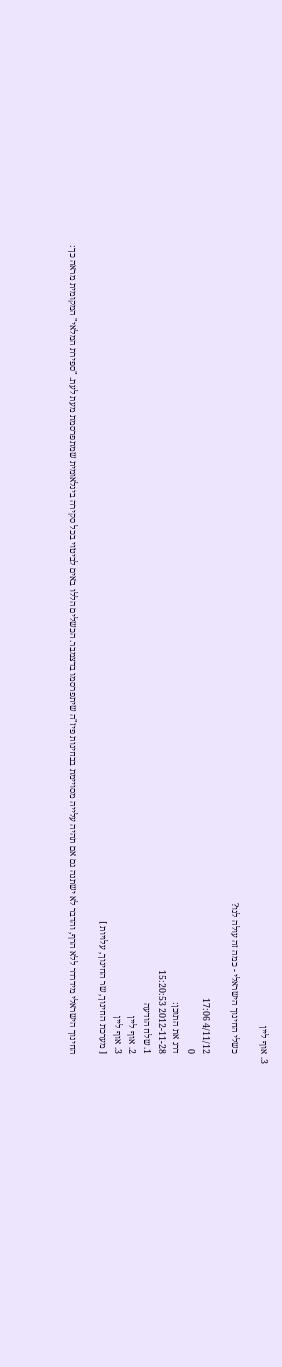3. אוף ליין

    כשלי החינוך הישראלי - כמה זה עולה לנו?

    4/11/12 17:06
    0
    דרג את התוכן:
    2012-11-28 15:20:53
    1. שלח הודעה
    2. אוף ליין
    3. אוף ליין
    [ מערכת החינוך, שר החינוך, עלויות ]

    החינוך הישראלי מידרדר ללא הרף, והדבר לא ישתנה גם אם תהיה עלייה מסויימת בבחינות פיז"ה שיתפרסמו בדצמבר. הכשלים הללו באים לביטוי בכל סקירה בינלאומית שמתפרסמת מעת לעת. "ספירת המלאי" המקומית מראה כך: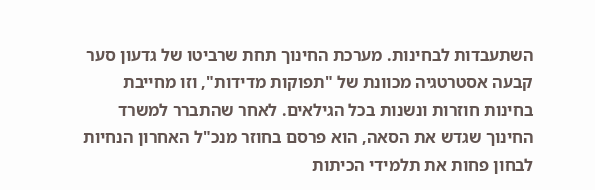השתעבדות לבחינות. מערכת החינוך תחת שרביטו של גדעון סער קבעה אסטרטגיה מכוונת של "תפוקות מדידות", וזו מחייבת בחינות חוזרות ונשנות בכל הגילאים. לאחר שהתברר למשרד החינוך שגדש את הסאה, הוא פרסם בחוזר מנכ"ל האחרון הנחיות לבחון פחות את תלמידי הכיתות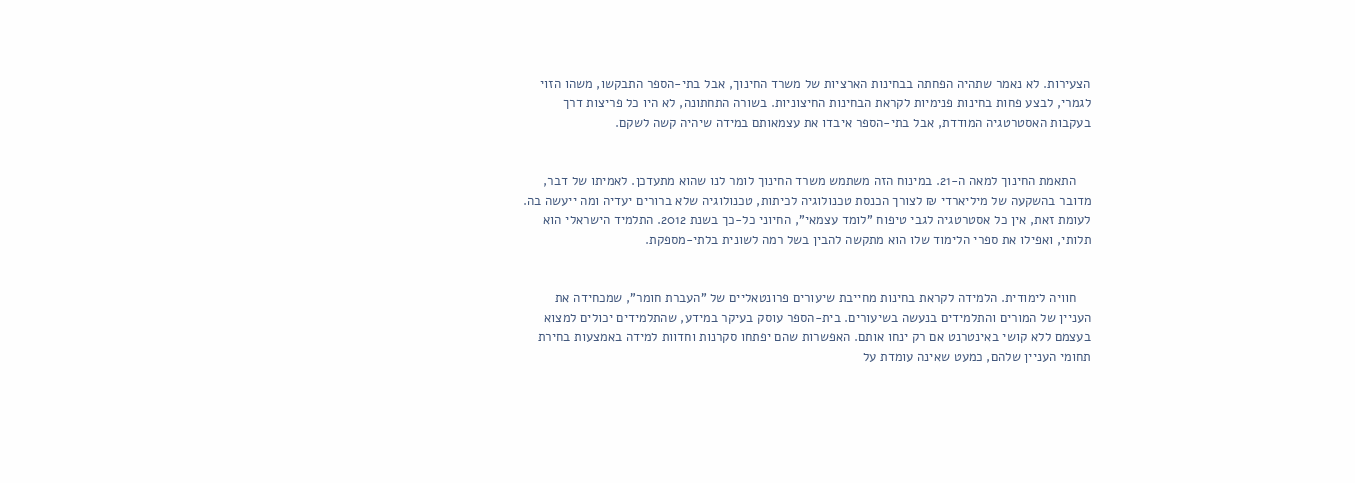הצעירות. לא נאמר שתהיה הפחתה בבחינות הארציות של משרד החינוך, אבל בתי-הספר התבקשו, משהו הזוי לגמרי, לבצע פחות בחינות פנימיות לקראת הבחינות החיצוניות. בשורה התחתונה, לא היו כל פריצות דרך בעקבות האסטרטגיה המודדת, אבל בתי-הספר איבדו את עצמאותם במידה שיהיה קשה לשקם.


    התאמת החינוך למאה ה-21. במינוח הזה משתמש משרד החינוך לומר לנו שהוא מתעדכן. לאמיתו של דבר, מדובר בהשקעה של מיליארדי ₪ לצורך הכנסת טכנולוגיה לכיתות, טכנולוגיה שלא ברורים יעדיה ומה ייעשה בה. לעומת זאת, אין כל אסטרטגיה לגבי טיפוח "לומד עצמאי", החיוני כל-כך בשנת 2012. התלמיד הישראלי הוא תלותי, ואפילו את ספרי הלימוד שלו הוא מתקשה להבין בשל רמה לשונית בלתי-מספקת.


    חוויה לימודית. הלמידה לקראת בחינות מחייבת שיעורים פרונטאליים של "העברת חומר", שמכחידה את העניין של המורים והתלמידים בנעשה בשיעורים. בית-הספר עוסק בעיקר במידע, שהתלמידים יכולים למצוא בעצמם ללא קושי באינטרנט אם רק ינחו אותם. האפשרות שהם יפתחו סקרנות וחדוות למידה באמצעות בחירת תחומי העניין שלהם, כמעט שאינה עומדת על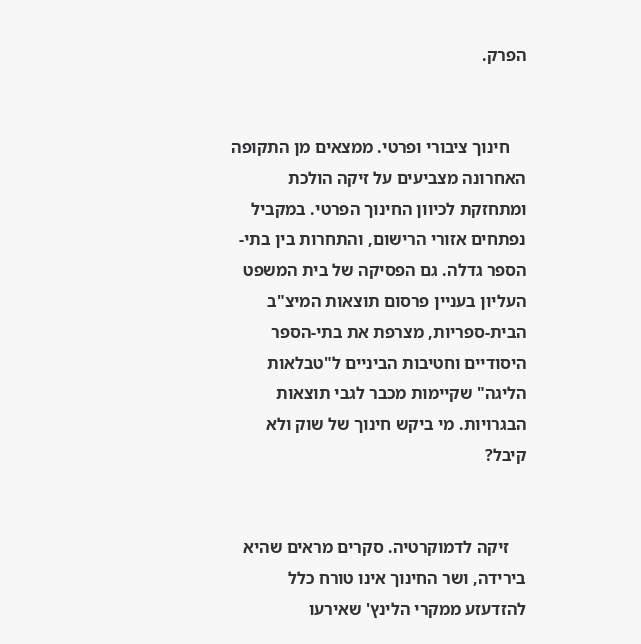הפרק.


    חינוך ציבורי ופרטי. ממצאים מן התקופה האחרונה מצביעים על זיקה הולכת ומתחזקת לכיוון החינוך הפרטי. במקביל נפתחים אזורי הרישום, והתחרות בין בתי-הספר גדלה. גם הפסיקה של בית המשפט העליון בעניין פרסום תוצאות המיצ"ב הבית-ספריות, מצרפת את בתי-הספר היסודיים וחטיבות הביניים ל"טבלאות הליגה" שקיימות מכבר לגבי תוצאות הבגרויות. מי ביקש חינוך של שוק ולא קיבל?


    זיקה לדמוקרטיה. סקרים מראים שהיא בירידה, ושר החינוך אינו טורח כלל להזדעזע ממקרי הלינץ' שאירעו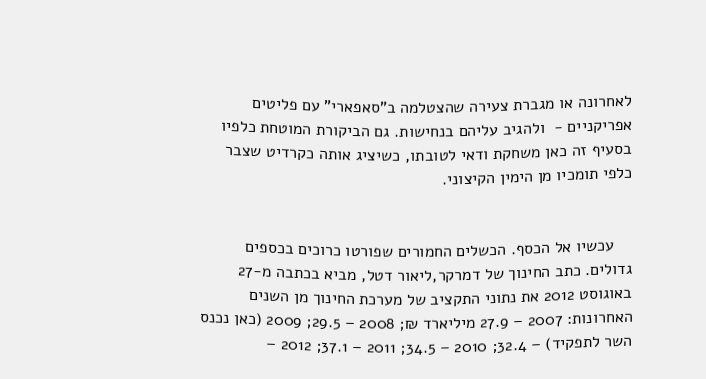לאחרונה או מגברת צעירה שהצטלמה ב"סאפארי" עם פליטים אפריקניים -  ולהגיב עליהם בנחישות. גם הביקורת המוטחת כלפיו בסעיף זה כאן משחקת ודאי לטובתו, כשיציג אותה כקרדיט שצבר כלפי תומכיו מן הימין הקיצוני.


    עכשיו אל הכסף. הכשלים החמורים שפורטו כרוכים בכספים גדולים. כתב החינוך של דמרקר,ליאור דטל, מביא בכתבה מ-27 באוגוסט 2012 את נתוני התקציב של מערכת החינוך מן השנים האחרונות: 2007 – 27.9 מיליארד ₪; 2008 – 29.5; 2009 (כאן נכנס השר לתפקיד) – 32.4; 2010 – 34.5; 2011 – 37.1; 2012 –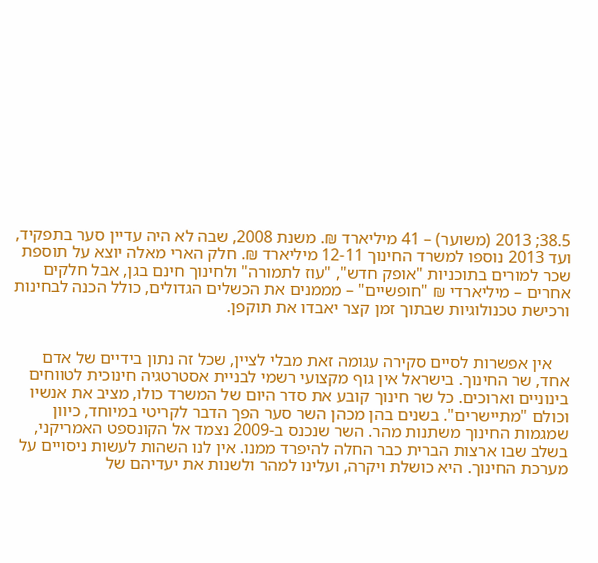38.5; 2013 (משוער) – 41 מיליארד ₪. משנת 2008, שבה לא היה עדיין סער בתפקיד, ועד 2013 נוספו למשרד החינוך 12-11 מיליארד ₪. חלק הארי מאלה יוצא על תוספת שכר למורים בתוכניות "אופק חדש", "עוז לתמורה" ולחינוך חינם בגן, אבל חלקים אחרים – מיליארדי ₪ "חופשיים" – מממנים את הכשלים הגדולים, כולל הכנה לבחינות ורכישת טכנולוגיות שבתוך זמן קצר יאבדו את תוקפן.


    אין אפשרות לסיים סקירה עגומה זאת מבלי לציין, שכל זה נתון בידיים של אדם אחד, שר החינוך. בישראל אין גוף מקצועי רשמי לבניית אסטרטגיה חינוכית לטווחים בינוניים וארוכים. כל שר חינוך קובע את סדר היום של המשרד כולו, מציב את אנשיו וכולם "מתיישרים". בשנים בהן מכהן השר סער הפך הדבר לקריטי במיוחד, כיוון שמגמות החינוך משתנות מהר. השר שנכנס ב-2009 נצמד אל הקונספט האמריקני, בשלב שבו ארצות הברית כבר החלה להיפרד ממנו. אין לנו השהות לעשות ניסויים על מערכת החינוך. היא כושלת ויקרה, ועלינו למהר ולשנות את יעדיהם של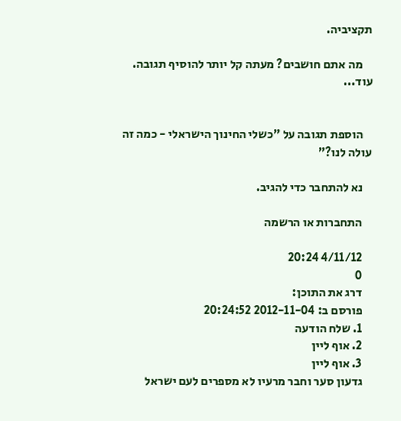תקציביה.

    מה אתם חושבים? מעתה קל יותר להוסיף תגובה. עוד...


    הוספת תגובה על "כשלי החינוך הישראלי - כמה זה עולה לנו?"

    נא להתחבר כדי להגיב.

    התחברות או הרשמה

    4/11/12 20:24
    0
    דרג את התוכן:
    פורסם ב: 2012-11-04 20:24:52
    1. שלח הודעה
    2. אוף ליין
    3. אוף ליין
    גדעון סער וחבר מרעיו לא מספרים לעם ישראל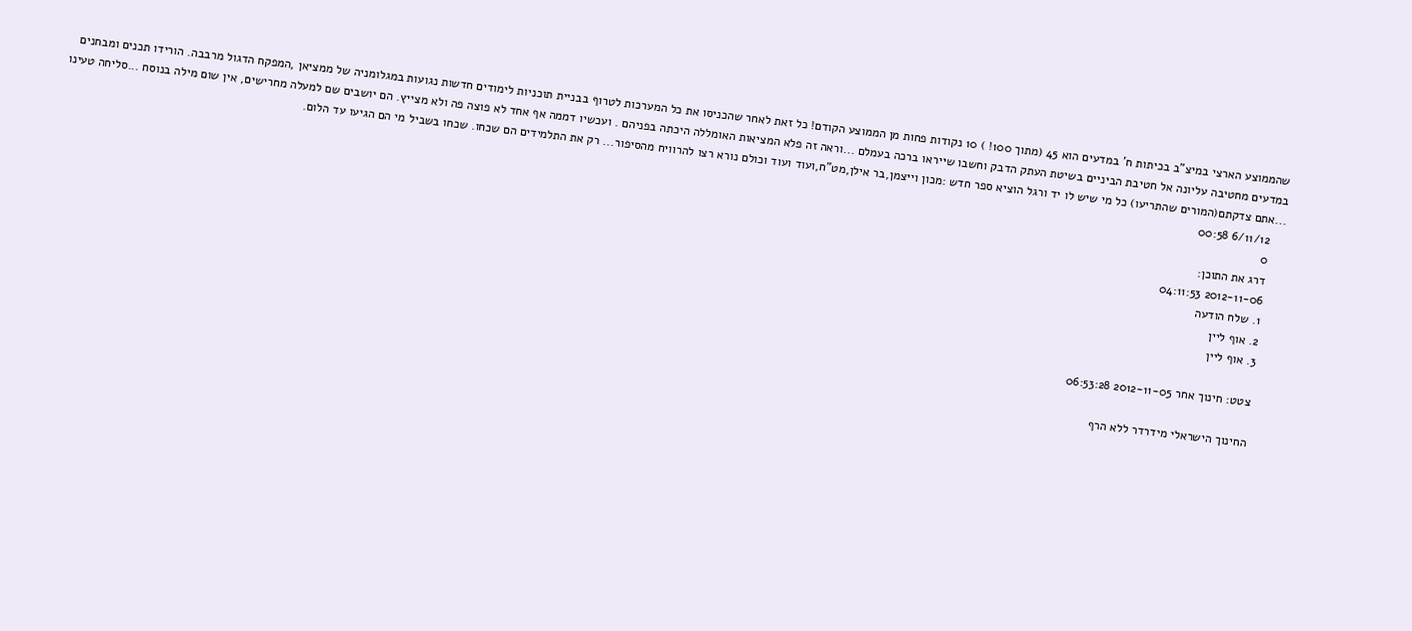שהממוצע הארצי במיצ"ב בכיתות ח' במדעים הוא 45 (מתוך 100! ) 10 נקודות פחות מן הממוצע הקודם! כל זאת לאחר שהכניסו את כל המערכות לטרוף בבניית תוכניות לימודים חדשות נגועות במגלומניה של ממציאן ,המפקח הדגול מרבבה. הורידו תכנים ומבחנים במדעים מחטיבה עליונה אל חטיבת הביניים בשיטת העתק הדבק וחשבו שייראו ברכה בעמלם ...וראה זה פלא המציאות האומללה היכתה בפניהם . ועכשיו דממה אף אחד לא פוצה פה ולא מצייץ. הם יושבים שם למעלה מחרישים, אין שום מילה בנוסח ...סליחה טעינו ...אתם צדקתם(המורים שהתריעו) כל מי שיש לו יד ורגל הוציא ספר חדש :מכון וייצמן,בר אילן,מט"ח,ועוד ועוד וכולם נורא רצו להרוויח מהסיפור... רק את התלמידים הם שכחו. שכחו בשביל מי הם הגיעו עד הלום.
    6/11/12 00:58
    0
    דרג את התוכן:
    2012-11-06 04:11:53
    1. שלח הודעה
    2. אוף ליין
    3. אוף ליין

    צטט: חינוך אחר 2012-11-05 06:53:28

    החינוך הישראלי מידרדר ללא הרף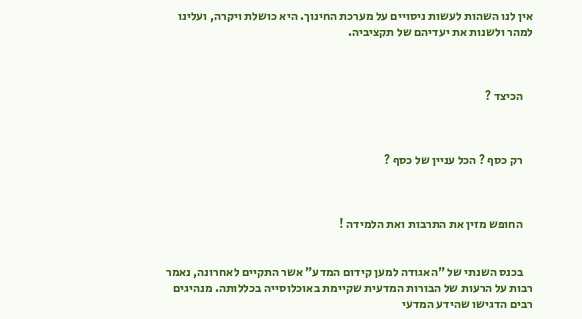אין לנו השהות לעשות ניסויים על מערכת החינוך. היא כושלת ויקרה, ועלינו למהר ולשנות את יעדיהם של תקציביה.



    הכיצד ?



    רק כסף ? הכל עניין של כסף ?



    החופש מזין את התרבות ואת הלמידה !


    בכנס השנתי של "האגודה למען קידום המדע" אשר התקיים לאחרונה, נאמר רבות על הרעות של הבורות המדעית שקיימת באוכלוסייה בכללותה. מנהיגים רבים הדגישו שהידע המדעי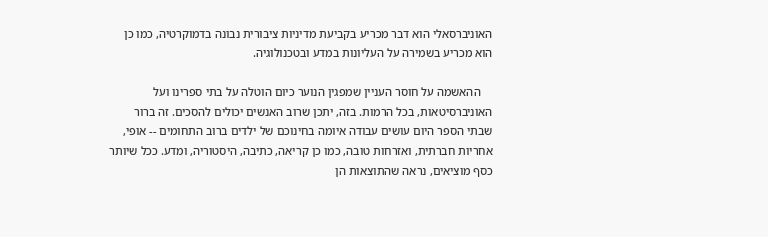האוניברסאלי הוא דבר מכריע בקביעת מדיניות ציבורית נבונה בדמוקרטיה, כמו כן הוא מכריע בשמירה על העליונות במדע ובטכנולוגיה.

    ההאשמה על חוסר העניין שמפגין הנוער כיום הוטלה על בתי ספרינו ועל האוניברסיטאות, בכל הרמות. בזה, יתכן שרוב האנשים יכולים להסכים. זה ברור שבתי הספר היום עושים עבודה איומה בחינוכם של ילדים ברוב התחומים -- אופי, אחריות חברתית, ואזרחות טובה, כמו כן קריאה, כתיבה, היסטוריה, ומדע. ככל שיותר כסף מוציאים, נראה שהתוצאות הן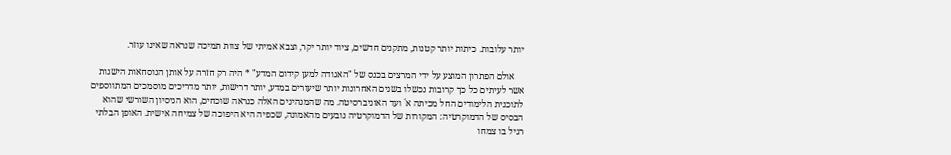יותר עלובות. כיתות יותר קטנות, מתקנים חדשים, ציוד יותר יקר, וצבא אמיתי של צוות תמיכה שנראה שאינו עוזר.

    אולם הפתרון המוצע על ידי המרצים בכנס של "האגודה למען קידום המדע" * היה רק חזרה על אותן הנוסחאות הישנות אשר לעיתים כל כך קרובות נכשלו בשנים האחרונות יותר שיעורים במדע, יותר דרישות, יותר מדריכים מוסמכים המתווספים לתוכנית הלימודים החל מכיתה א´ ועד האוניברסיטה. מה שהמנהיגים האלה כנראה שוכחים, הוא הניסיון השורשי שהוא הבסיס של הדמוקרטיה: המקורות של הדמוקרטיה נובעים מהאמונה, שכפיה היא היפוכה של צמיחה אישית. האופן הבלתי רגיל בו צמחו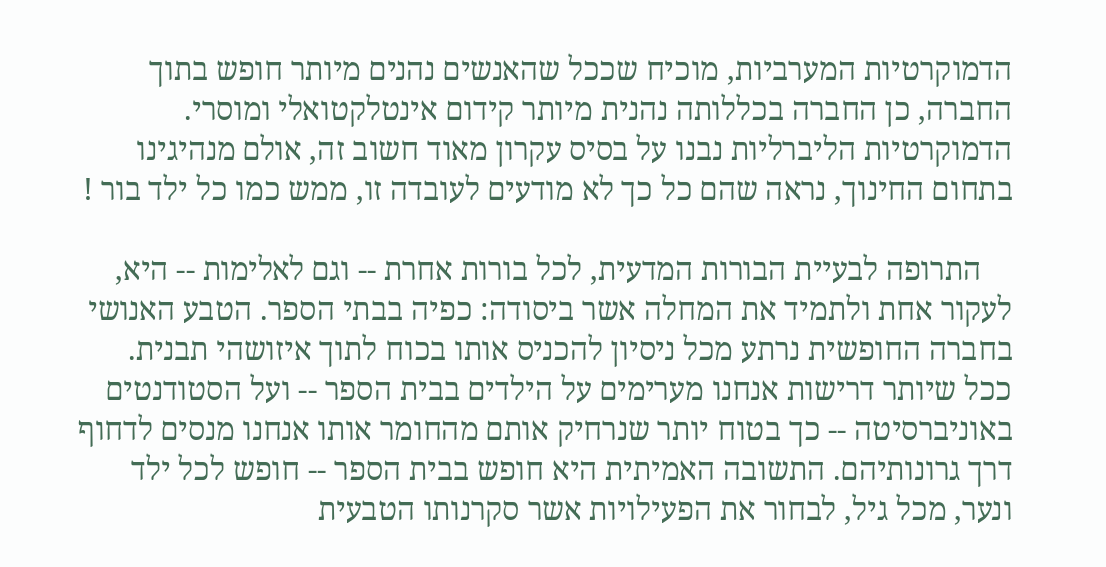הדמוקרטיות המערביות, מוכיח שככל שהאנשים נהנים מיותר חופש בתוך החברה, כן החברה בכללותה נהנית מיותר קידום אינטלקטואלי ומוסרי. הדמוקרטיות הליברליות נבנו על בסיס עקרון מאוד חשוב זה, אולם מנהיגינו בתחום החינוך, נראה שהם כל כך לא מודעים לעובדה זו, ממש כמו כל ילד בור !

    התרופה לבעיית הבורות המדעית, לכל בורות אחרת -- וגם לאלימות -- היא, לעקור אחת ולתמיד את המחלה אשר ביסודה: כפיה בבתי הספר. הטבע האנושי בחברה החופשית נרתע מכל ניסיון להכניס אותו בכוח לתוך איזושהי תבנית. ככל שיותר דרישות אנחנו מערימים על הילדים בבית הספר -- ועל הסטודנטים באוניברסיטה -- כך בטוח יותר שנרחיק אותם מהחומר אותו אנחנו מנסים לדחוף דרך גרונותיהם. התשובה האמיתית היא חופש בבית הספר -- חופש לכל ילד ונער, מכל גיל, לבחור את הפעילויות אשר סקרנותו הטבעית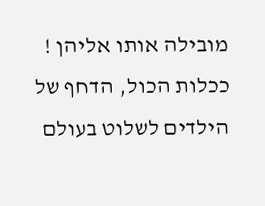מובילה אותו אליהן ! ככלות הכול, הדחף של הילדים לשלוט בעולם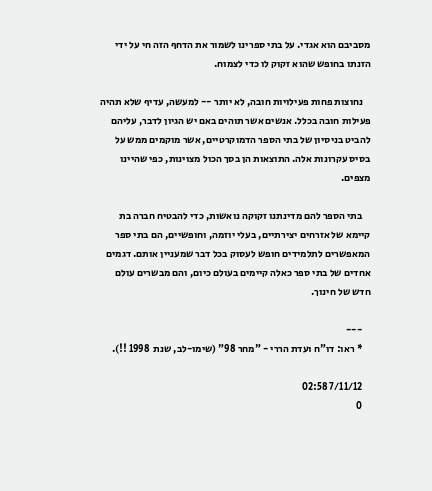מסביבם הוא אגדי. על בתי ספרינו לשמור את הדחף הזה חי על ידי הזנתו בחופש שהוא זקוק לו כדי לצמוח.

    נחוצות פחות פעילויות חובה, לא יותר -- למעשה, עדיף שלא תהיה פעילות חובה בכלל. אנשים אשר תוהים באם יש הגיון לדבר, עליהם להביט בניסיון של בתי הספר הדמוקרטיים, אשר מוקמים ממש על בסיס עקרונות אלה. התוצאות הן בסך הכול מצוינות, כפי שהיינו מצפים.

    בתי הספר להם מדינתנו זקוקה נואשות, כדי להבטיח חברה בת קיימא של אזרחים יצירתיים, בעלי יוזמה, וחופשיים, הם בתי ספר המאפשרים לתלמידים חופש לעסוק בכל דבר שמעניין אותם. דגמים אחדים של בתי ספר כאלה קיימים בעולם כיום, והם מבשרים עולם חדש של חינוך.

    ---
    * ראו: דו"ח ועדת הררי - "מחר 98" (שימו-לב, שנת  1998 !!).

    7/11/12 02:58
    0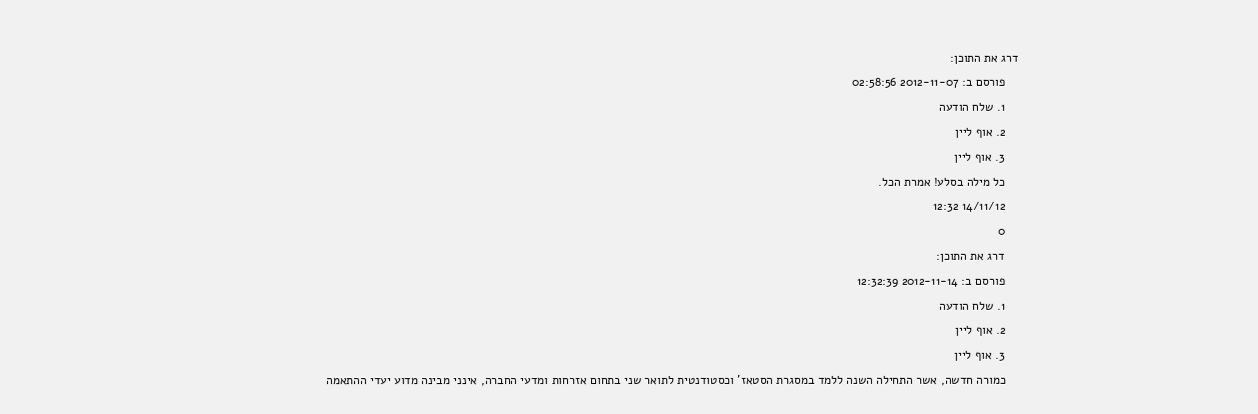דרג את התוכן:
    פורסם ב: 2012-11-07 02:58:56
    1. שלח הודעה
    2. אוף ליין
    3. אוף ליין
    כל מילה בסלע! אמרת הכל.
    14/11/12 12:32
    0
    דרג את התוכן:
    פורסם ב: 2012-11-14 12:32:39
    1. שלח הודעה
    2. אוף ליין
    3. אוף ליין
    כמורה חדשה, אשר התחילה השנה ללמד במסגרת הסטאז' וכסטודנטית לתואר שני בתחום אזרחות ומדעי החברה, אינני מבינה מדוע יעדי ההתאמה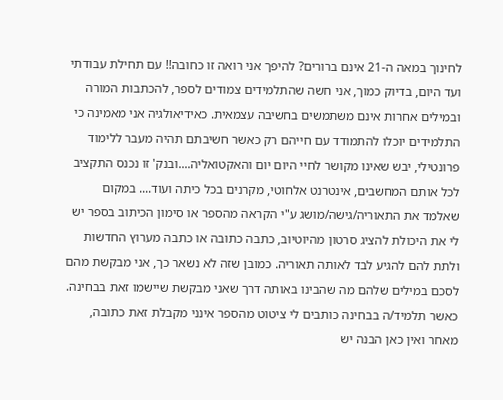לחינוך במאה ה-21 אינם ברורים? להיפך אני רואה זו כחובה!! עם תחילת עבודתי ועד היום, בדיוק כמוך, אני חשה שהתלמידים צמודים לספר, להכתבות המורה ובמילים אחרות אינם משתמשים בחשיבה עצמאית. כאידיאולגיה אני מאמינה כי התלמידים יוכלו להתמודד עם חייהם רק כאשר חשיבתם תהיה מעבר ללימוד פרונטילי, יבש שאינו מקושר לחיי היום יום והאקטואליה....ובנק' זו נכנס התקציב לכל אותם המחשבים, אינטרנט אלחוטי, מקרנים בכל כיתה ועוד.... במקום שאלמד את התאוריה/גישה/מושג ע"י הקראה מהספר או סימון הכיתוב בספר יש לי את היכולת להציג סרטון מהיוטיוב, כתבה כתובה או כתבה מערוץ החדשות ולתת להם להגיע לבד לאותה תאוריה. כמובן שזה לא נשאר כך, אני מבקשת מהם לסכם במילים שלהם מה שהבינו באותה דרך שאני מבקשת שיישמו זאת בבחינה. כאשר תלמיד/ה בבחינה כותבים לי ציטוט מהספר אינני מקבלת זאת כתובה, מאחר ואין כאן הבנה יש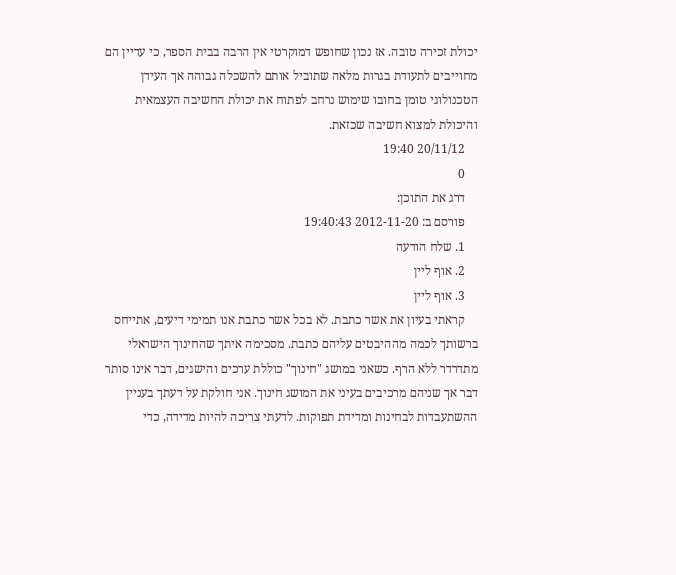יכולת זכירה טובה. אז נכון שחופש דמוקרטי אין הרבה בבית הספר, כי עדיין הם מחוייבים לתעודת בגרות מלאה שתוביל אותם להשכלה גבוהה אך העידן הטכנולוגי טומן בחובו שימוש נרחב לפתוח את יכולת החשיבה העצמאית והיכולת למצוא חשיבה שכזאת.
    20/11/12 19:40
    0
    דרג את התוכן:
    פורסם ב: 2012-11-20 19:40:43
    1. שלח הודעה
    2. אוף ליין
    3. אוף ליין
    קראתי בעיון את אשר כתבת. לא בכל אשר כתבת אנו תמימי דיעים, אתייחס ברשותך לכמה מההיבטים עליהם כתבת. מסכימה איתך שהחינוך הישראלי מתדרדר ללא הרף. כשאני במושג "חינוך" כוללת ערכים והישגים, דבר אינו סותר דבר אך שניהם מרכיבים בעיני את המושג חינוך. אני חולקת על דעתך בעניין ההשתעבדות לבחינות ומדידת תפוקות. לדעתי צריכה להיות מדידה, כדי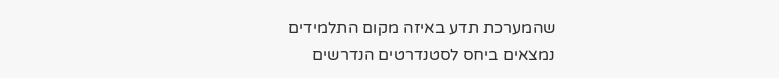שהמערכת תדע באיזה מקום התלמידים נמצאים ביחס לסטנדרטים הנדרשים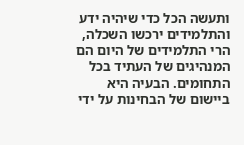ותעשה הכל כדי שיהיה ידע והתלמידים ירכשו השכלה, הרי התלמידים של היום הם המנהיגים של העתיד בכל התחומים. הבעיה היא ביישום של הבחינות על ידי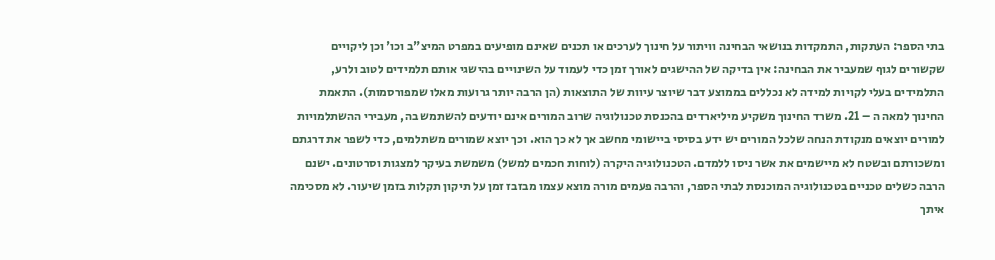בתי הספר: העתקות, התמקדות בנושאי הבחינה וויתור על חינוך לערכים או תכנים שאינם מופיעים במפרט המיצ"ב וכו' וכן ליקויים שקשורים לגוף שמעביר את הבחינה: אין בדיקה של ההישגים לאורך זמן כדי לעמוד על השינויים בהישגי אותם תלמידים לטוב ולרע, התלמידים בעלי לקויות למידה לא נכללים בממוצע דבר שיוצר עיוות של התוצאות (הן הרבה יותר גרועות מאלו שמפורסמות). התאמת החינוך למאה ה – 21. משרד החינוך משקיע מיליארדים בהכנסת טכנולוגיה שרוב המורים אינם יודעים להשתמש בה, מעבירי ההשתלמויות למורים יוצאים מנקודת הנחה שלכל המורים יש ידע בסיסי ביישומי מחשב אך לא כך הוא. וכך יוצא שמורים משתלמים, כדי לשפר את דרגתם ומשכורתם ובשטח לא מיישמים את אשר ניסו ללמדם. הטכנולוגיה היקרה (לוחות חכמים למשל) משמשת בעיקר למצגות וסרטונים. ישנם הרבה כשלים טכניים בטכנולוגיה המוכנסת לבתי הספר, והרבה פעמים מורה מוצא עצמו מבזבז זמן על תיקון תקלות בזמן שיעור. לא מסכימה איתך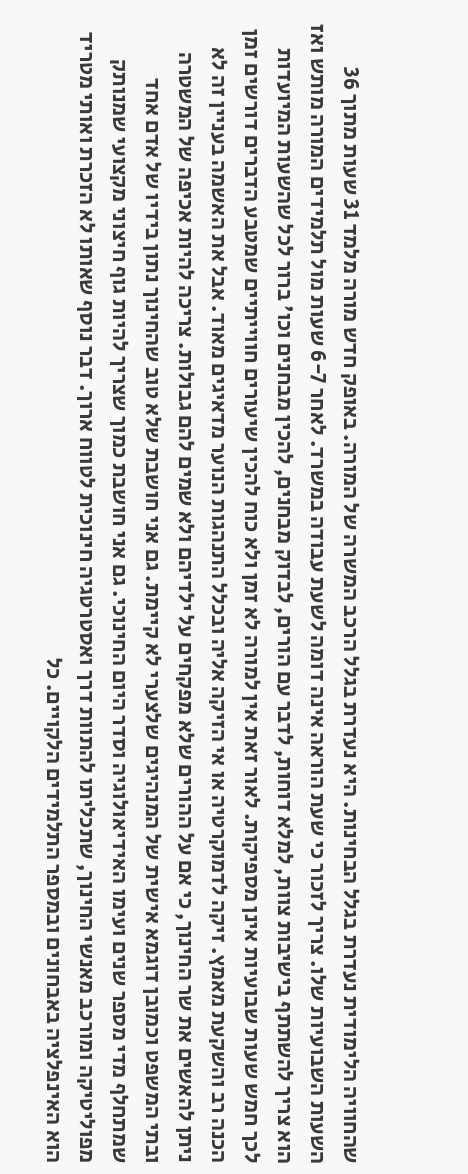שהחוויה הלימודית נעדרת בגלל הבחינות. היא נעדרת בגלל הרכב המשרה של המורה. באופק חדש מורה מלמד 31 שעות מתוך 36 השעות השבועיות שלו. צריך לזכור כי שעת הוראה אינה דומה לשעת עבודה במשרד. לאחר 6-7 שעות מול תלמידים המורה מותש ואז הוא צריך להשתתף בישיבות צוות, למלא דוחות, לדבר עם הורים, לבדוק מבחנים, להכין מבחנים וכו' ברור לכל שהשעות המיועדות לכך חמש שעות שבועיות אינן מספיקות. לאור זאת אין למורה לא זמן ולא כוח להכין שיעורים חווייתיים שמטבע הדברים דורשים זמן הכנה רב והשקעת מאמץ. זיקה לדמוקרטיה או אי הזיקה אליה ובכלל התנהגות הנוער מדאיגים מאוד. אבל את האשמה בעניין זה לא ניתן להאשים את שר החינוך, כי אם על ההורים שלא מפקחים על ילדיהם ולא שמים להם גבולות. צריכה להיות אכיפה של המשטרה ובתי המשפט וכמובן דוגמא אישית של המנהיגים שלצערי לא קיימת. גם אני חושבת שלא טוב שהחינוך נתון בידיו של אדם אחד שמתחלף מדי מספר שנים ועימו האידיאולוגיה וסדר היום החינוכי. גם אני חושבת כמוך שצריך להיות גוף חיצוני מקצועי שמנותק מפוליטיקה ומורכב מאנשי החינוך, שתכליתו להתוות דרך ואסטרטגיה חינוכית לטווח ארוך. דבר נוסף שאותו לא הזכרת ואותי מטריד הוא האינפלציה באבחונים ובמספר התלמידים הלקויים. כל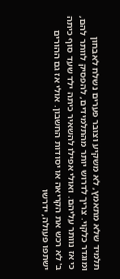תלמיד שלא מתאמץ, לא משקיע וצובר פערים נשלח לאבחון ומוגדר כלקוי. צריך לדרוש יותר מהתלמידים, להפסיק לוותר להם, כי אז נוותר עליהם. ואולי אפילו להשאיר כיתה ילד שעד סוף כיתה ב' לא רכש את הקריאה או יסודות החשבון. אולי אז גם ההורים ישתפו פעולה, ידרשו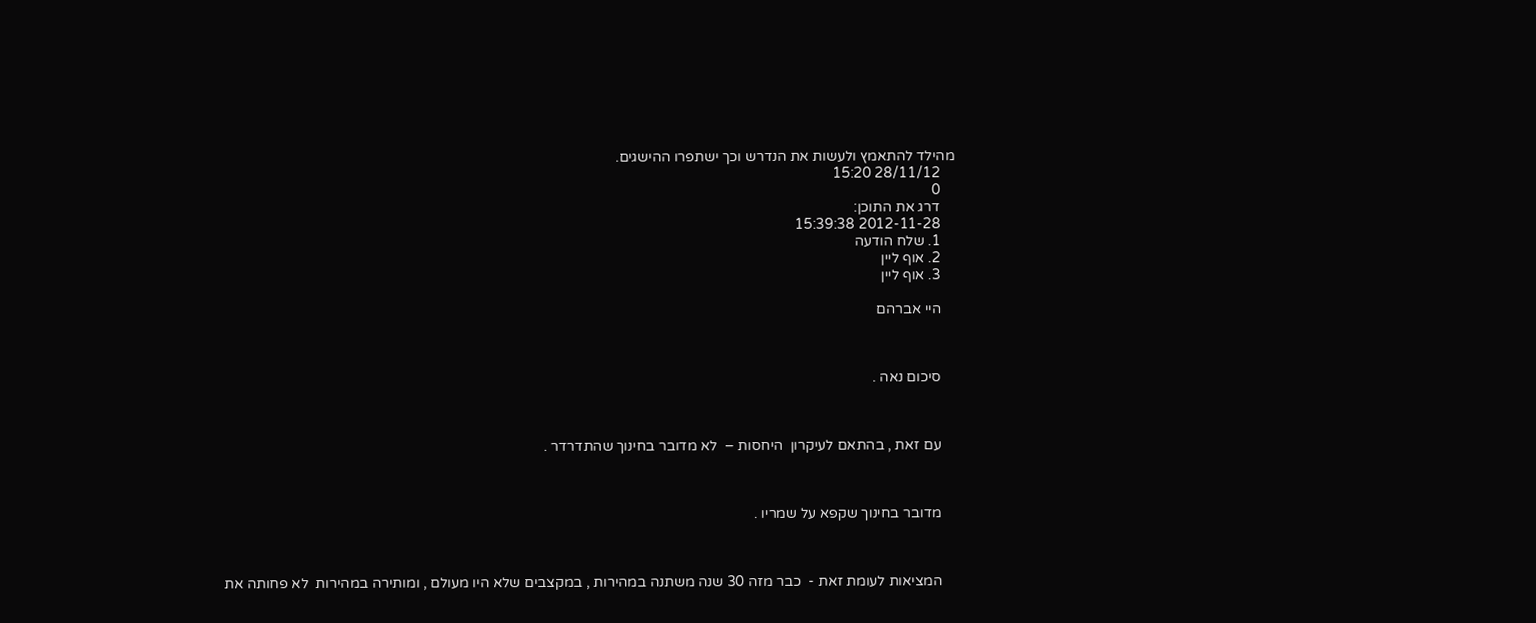מהילד להתאמץ ולעשות את הנדרש וכך ישתפרו ההישגים.
    28/11/12 15:20
    0
    דרג את התוכן:
    2012-11-28 15:39:38
    1. שלח הודעה
    2. אוף ליין
    3. אוף ליין

    היי אברהם



    סיכום נאה .



    עם זאת , בהתאם לעיקרון  היחסות –  לא מדובר בחינוך שהתדרדר .



    מדובר בחינוך שקפא על שמריו .



    המציאות לעומת זאת -  כבר מזה 30 שנה משתנה במהירות , במקצבים שלא היו מעולם , ומותירה במהירות  לא פחותה את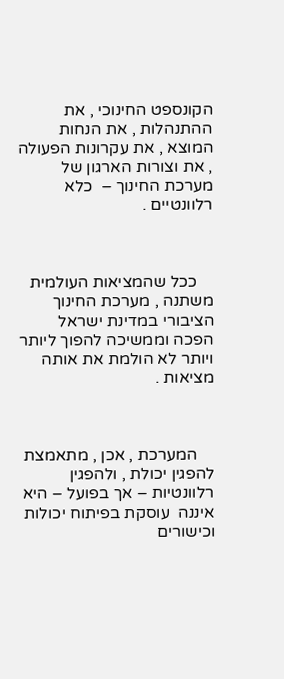הקונספט החינוכי , את ההתנהלות , את הנחות המוצא , את עקרונות הפעולה , את וצורות הארגון של מערכת החינוך –  כלא רלוונטיים .



    ככל שהמציאות העולמית משתנה , מערכת החינוך הציבורי במדינת ישראל הפכה וממשיכה להפוך ליותר ויותר לא הולמת את אותה מציאות .



    המערכת , אכן , מתאמצת להפגין יכולת , ולהפגין רלוונטיות – אך בפועל – היא איננה  עוסקת בפיתוח יכולות וכישורים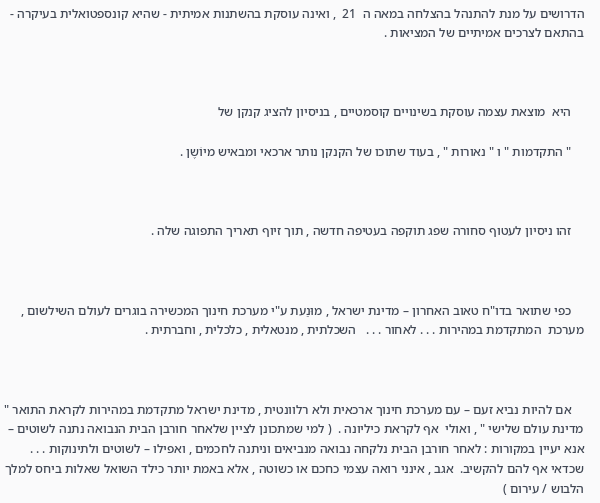הדרושים על מנת להתנהל בהצלחה במאה ה  21  , ואינה עוסקת בהשתנות אמיתית - שהיא קונספטואלית בעיקרה - בהתאם לצרכים אמיתיים של המציאות .



    היא  מוצאת עצמה עוסקת בשינויים קוסמטיים , בניסיון להציג קנקן של

    " התקדמות " ו " נאורות " , בעוד שתוכו של הקנקן נותר ארכאי ומבאיש מיוֹשֶן .



    זהו ניסיון לעטוף סחורה שפג תוקפה בעטיפה חדשה , תוך זיוף תאריך התפוגה שלה .



    כפי שתואר בדו"ח טאוב האחרון – מדינת ישראל , מוּנַעת ע"י מערכת חינוך המכשירה בוגרים לעולם השילשום , מערכת  המתקדמת במהירות . . . לאחור . . .   השכלתית , מנטאלית , כלכלית , וחברתית .



    אם להיות נביא זעם – עם מערכת חינוך ארכאית ולא רלוונטית , מדינת ישראל מתקדמת במהירות לקראת התואר " מדינת עולם שלישי " , ואולי  אף לקראת כיליונה .  ( למי שמתכונן לציין שלאחר חורבן הבית הנבואה נתנה לשוטים – אנא יעיין במקורות : לאחר חורבן הבית נלקחה נבואה מנביאים וניתנה לחכמים , ואפילו – לשוטים ולתינוקות . . .  שכדאי אף להם להקשיב.  אגב , אינני רואה עצמי כחכם או כשוטה , אלא באמת יותר כילד השואל שאלות ביחס למלך הלבוש / עירום )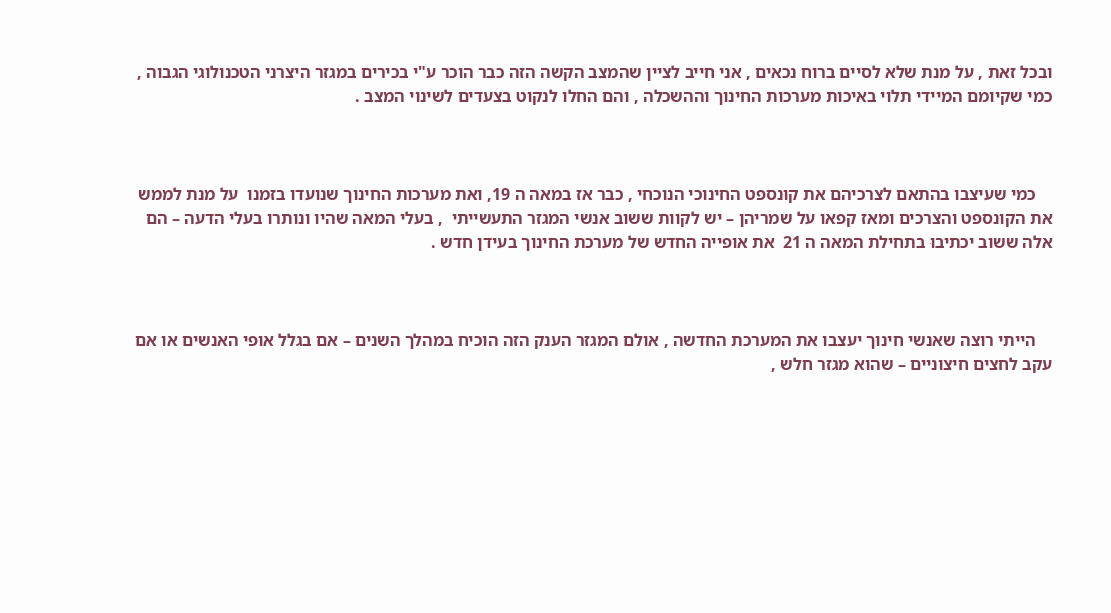ובכל זאת , על מנת שלא לסיים ברוח נכאים , אני חייב לציין שהמצב הקשה הזה כבר הוכר ע"י בכירים במגזר היצרני הטכנולוגי הגבוה , כמי שקיומם המיידי תלוי באיכות מערכות החינוך וההשכלה , והם החלו לנקוט בצעדים לשינוי המצב .



    כמי שעיצבו בהתאם לצרכיהם את קונספט החינוכי הנוכחי , כבר אז במאה ה 19, ואת מערכות החינוך שנועדו בזמנו  על מנת לממש את הקונספט והצרכים ומאז קפאו על שמריהן – יש לקוות ששוב אנשי המגזר התעשייתי  , בעלי המאה שהיו ונותרו בעלי הדעה – הם אלה ששוב יכתיבוּ בתחילת המאה ה 21  את אופייה החדש של מערכת החינוך בעידן חדש .



    הייתי רוצה שאנשי חינוך יעצבו את המערכת החדשה , אולם המגזר הענק הזה הוכיח במהלך השנים – אם בגלל אופי האנשים או אם עקב לחצים חיצוניים – שהוא מגזר חלש ,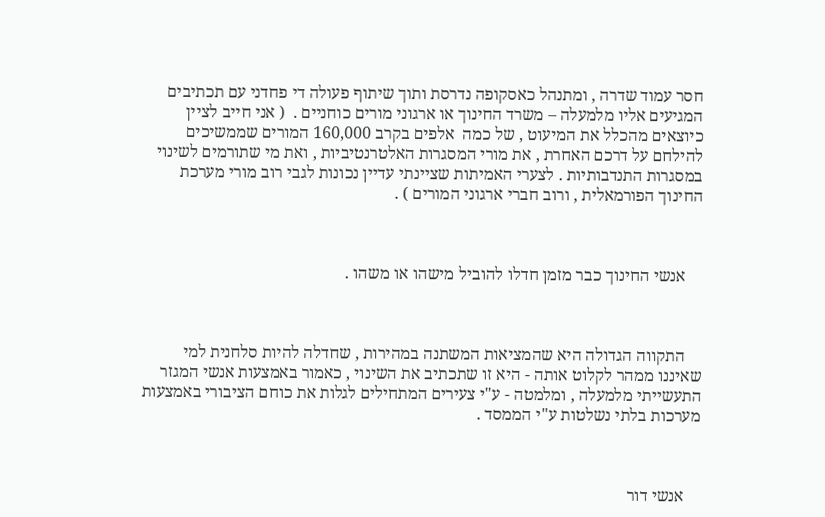חסר עמוד שדרה , ומתנהל כאסקופה נדרסת ותוך שיתוף פעולה די פחדני עם תכתיבים המגיעים אליו מלמעלה – משרד החינוך או ארגוני מורים כוחניים .  ( אני חייב לציין כיוצאים מהכלל את המיעוט , של כמה  אלפים בקרב 160,000 המורים שממשיכים להילחם על דרכם האחרת , את מורי המסגרות האלטרנטיביות , ואת מי שתורמים לשינוי במסגרות התנדבותיות . לצערי האמיתות שציינתי עדיין נכונות לגבי רוב מורי מערכת החינוך הפורמאלית , ורוב חברי ארגוני המורים ) .



    אנשי החינוך כבר מזמן חדלו להוביל מישהו או משהו .



    התקווה הגדולה היא שהמציאות המשתנה במהירות , שחדלה להיות סלחנית למי שאיננו ממהר לקלוט אותה - היא זו שתכתיב את השינוי , כאמור באמצעות אנשי המגזר התעשייתי מלמעלה , ומלמטה - ע"י צעירים המתחילים לגלות את כוחם הציבורי באמצעות מערכות בלתי נשלטות ע"י הממסד .



    אנשי דור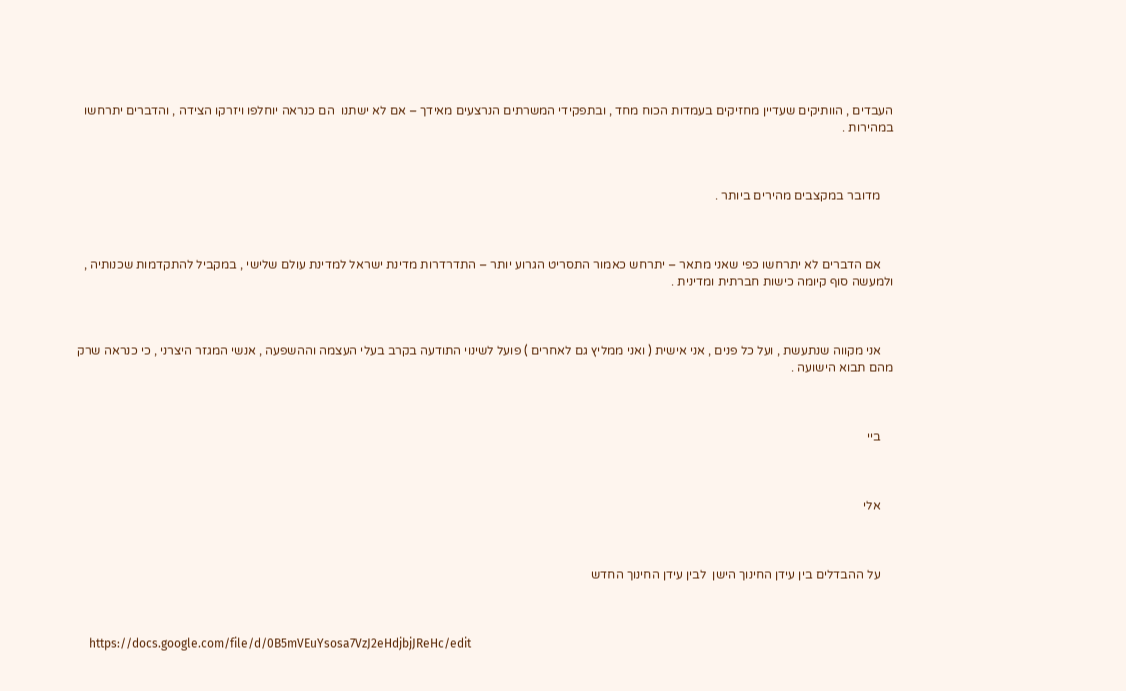העבדים , הוותיקים שעדיין מחזיקים בעמדות הכוח מחד , ובתפקידי המשרתים הנרצעים מאידך – אם לא ישתנו  הם כנראה יוחלפו ויזרקו הצידה , והדברים יתרחשו במהירות .



    מדובר במקצבים מהירים ביותר .



    אם הדברים לא יתרחשו כפי שאני מתאר – יתרחש כאמור התסריט הגרוע יותר – התדרדרות מדינת ישראל למדינת עולם שלישי , במקביל להתקדמות שכנותיה , ולמעשה סוף קיומה כישות חברתית ומדינית .



    אני מקווה שנתעשת , ועל כל פנים , אני אישית ( ואני ממליץ גם לאחרים ) פועל לשינוי התודעה בקרב בעלי העצמה וההשפעה , אנשי המגזר היצרני , כי כנראה שרק מהם תבוא הישועה .



    ביי



    אלי



    על ההבדלים בין עידן החינוך הישן  לבין עידן החינוך החדש



    https://docs.google.com/file/d/0B5mVEuYsosa7VzJ2eHdjbjJReHc/edit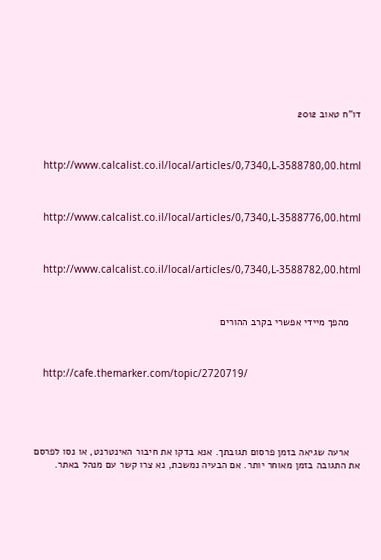דו"ח טאוב 2012



    http://www.calcalist.co.il/local/articles/0,7340,L-3588780,00.html



    http://www.calcalist.co.il/local/articles/0,7340,L-3588776,00.html



    http://www.calcalist.co.il/local/articles/0,7340,L-3588782,00.html



    מהפך מיידי אפשרי בקרב ההורים



    http://cafe.themarker.com/topic/2720719/





    ארעה שגיאה בזמן פרסום תגובתך. אנא בדקו את חיבור האינטרנט, או נסו לפרסם את התגובה בזמן מאוחר יותר. אם הבעיה נמשכת, נא צרו קשר עם מנהל באתר.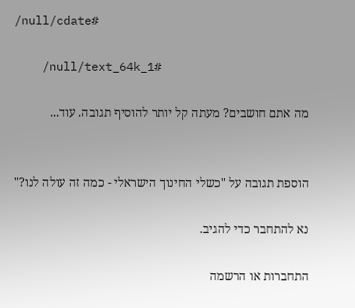/null/cdate#

    /null/text_64k_1#

    מה אתם חושבים? מעתה קל יותר להוסיף תגובה. עוד...


    הוספת תגובה על "כשלי החינוך הישראלי - כמה זה עולה לנו?"

    נא להתחבר כדי להגיב.

    התחברות או הרשמה